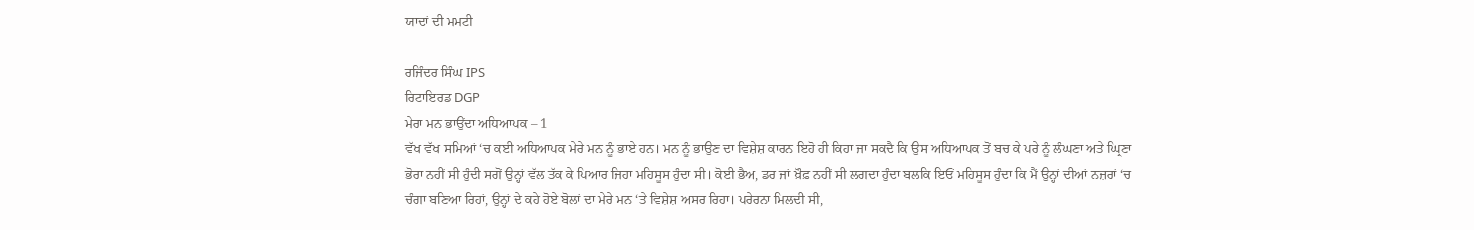ਯਾਦਾਂ ਦੀ ਮਮਟੀ

ਰਜਿੰਦਰ ਸਿੰਘ IPS
ਰਿਟਾਇਰਡ DGP
ਮੇਰਾ ਮਨ ਭਾਉਂਦਾ ਅਧਿਆਪਕ – 1
ਵੱਖ ਵੱਖ ਸਮਿਆਂ ‘ਚ ਕਈ ਅਧਿਆਪਕ ਮੇਰੇ ਮਨ ਨੂੰ ਭਾਏ ਹਨ। ਮਨ ਨੂੰ ਭਾਉਣ ਦਾ ਵਿਸ਼ੇਸ਼ ਕਾਰਨ ਇਹੋ ਹੀ ਕਿਹਾ ਜਾ ਸਕਦੈ ਕਿ ਉਸ ਅਧਿਆਪਕ ਤੋਂ ਬਚ ਕੇ ਪਰੇ ਨੂੰ ਲੰਘਣਾ ਅਤੇ ਘ੍ਰਿਣਾ ਭੋਰਾ ਨਹੀਂ ਸੀ ਹੁੰਦੀ ਸਗੋਂ ਉਨ੍ਹਾਂ ਵੱਲ ਤੱਕ ਕੇ ਪਿਆਰ ਜਿਹਾ ਮਹਿਸੂਸ ਹੁੰਦਾ ਸੀ। ਕੋਈ ਭੈਅ, ਡਰ ਜਾਂ ਖ਼ੌਫ਼ ਨਹੀਂ ਸੀ ਲਗਦਾ ਹੁੰਦਾ ਬਲਕਿ ਇਓਂ ਮਹਿਸੂਸ ਹੁੰਦਾ ਕਿ ਮੈਂ ਉਨ੍ਹਾਂ ਦੀਆਂ ਨਜ਼ਰਾਂ ‘ਚ ਚੰਗਾ ਬਣਿਆ ਰਿਹਾਂ, ਉਨ੍ਹਾਂ ਦੇ ਕਹੇ ਹੋਏ ਬੋਲਾਂ ਦਾ ਮੇਰੇ ਮਨ ‘ਤੇ ਵਿਸ਼ੇਸ਼ ਅਸਰ ਰਿਹਾ। ਪਰੇਰਨਾ ਮਿਲਦੀ ਸੀ,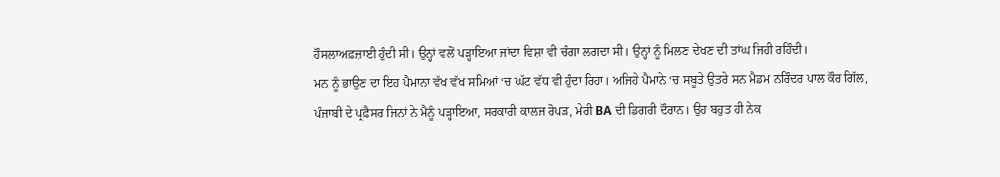ਹੌਸਲਾਅਫ਼ਜ਼ਾਈ ਹੁੰਦੀ ਸੀ। ਉਨ੍ਹਾਂ ਵਲੋਂ ਪੜ੍ਹਾਇਆ ਜਾਂਦਾ ਵਿਸ਼ਾ ਵੀ ਚੰਗਾ ਲਗਦਾ ਸੀ। ਉਨ੍ਹਾਂ ਨੂੰ ਮਿਲਣ ਦੇਖਣ ਦੀ ਤਾਂਘ ਜਿਹੀ ਰਹਿੰਦੀ।
ਮਨ ਨੂੰ ਭਾਉਣ ਦਾ ਇਹ ਪੈਮਾਨਾ ਵੱਖ ਵੱਖ ਸਮਿਆਂ ‘ਚ ਘੱਟ ਵੱਧ ਵੀ ਹੁੰਦਾ ਰਿਹਾ। ਅਜਿਹੇ ਪੈਮਾਨੇ ‘ਚ ਸਬੂਤੇ ਉਤਰੇ ਸਨ ਮੈਡਮ ਨਰਿੰਦਰ ਪਾਲ ਕੌਰ ਗਿੱਲ, ਪੰਜਾਬੀ ਦੇ ਪ੍ਰਫ਼ੈਸਰ ਜਿਨਾਂ ਨੇ ਮੈਨੂੰ ਪੜ੍ਹਾਇਆ, ਸਰਕਾਰੀ ਕਾਲਜ ਰੋਪੜ, ਮੇਰੀ BA ਦੀ ਡਿਗਰੀ ਦੌਰਾਨ। ਉਹ ਬਹੁਤ ਹੀ ਨੇਕ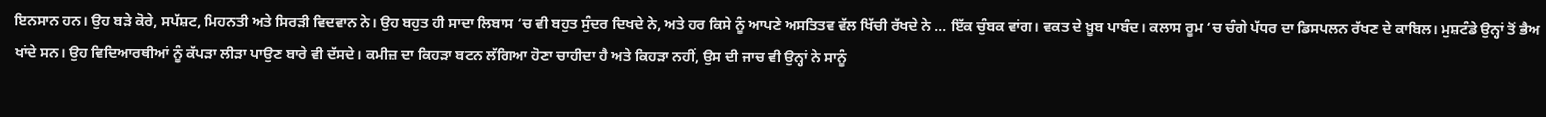ਇਨਸਾਨ ਹਨ। ਉਹ ਬੜੇ ਕੋਰੇ, ਸਪੱਸ਼ਟ, ਮਿਹਨਤੀ ਅਤੇ ਸਿਰੜੀ ਵਿਦਵਾਨ ਨੇ। ਉਹ ਬਹੁਤ ਹੀ ਸਾਦਾ ਲਿਬਾਸ ‘ਚ ਵੀ ਬਹੁਤ ਸੁੰਦਰ ਦਿਖਦੇ ਨੇ, ਅਤੇ ਹਰ ਕਿਸੇ ਨੂੰ ਆਪਣੇ ਅਸਤਿਤਵ ਵੱਲ ਖਿੱਚੀ ਰੱਖਦੇ ਨੇ … ਇੱਕ ਚੁੰਬਕ ਵਾਂਗ। ਵਕਤ ਦੇ ਖ਼ੂਬ ਪਾਬੰਦ। ਕਲਾਸ ਰੂਮ ‘ਚ ਚੰਗੇ ਪੱਧਰ ਦਾ ਡਿਸਪਲਨ ਰੱਖਣ ਦੇ ਕਾਬਿਲ। ਮੁਸ਼ਟੰਡੇ ਉਨ੍ਹਾਂ ਤੋਂ ਭੈਅ ਖਾਂਦੇ ਸਨ। ਉਹ ਵਿਦਿਆਰਥੀਆਂ ਨੂੰ ਕੱਪੜਾ ਲੀੜਾ ਪਾਉਣ ਬਾਰੇ ਵੀ ਦੱਸਦੇ। ਕਮੀਜ਼ ਦਾ ਕਿਹੜਾ ਬਟਨ ਲੱਗਿਆ ਹੋਣਾ ਚਾਹੀਦਾ ਹੈ ਅਤੇ ਕਿਹੜਾ ਨਹੀਂ, ਉਸ ਦੀ ਜਾਚ ਵੀ ਉਨ੍ਹਾਂ ਨੇ ਸਾਨੂੰ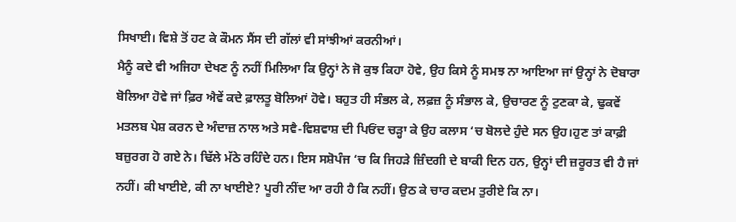ਸਿਖਾਈ। ਵਿਸ਼ੇ ਤੋਂ ਹਟ ਕੇ ਕੌਮਨ ਸੈਂਸ ਦੀ ਗੱਲਾਂ ਵੀ ਸਾਂਝੀਆਂ ਕਰਨੀਆਂ।
ਮੈਨੂੰ ਕਦੇ ਵੀ ਅਜਿਹਾ ਦੇਖਣ ਨੂੰ ਨਹੀਂ ਮਿਲਿਆ ਕਿ ਉਨ੍ਹਾਂ ਨੇ ਜੋ ਕੁਝ ਕਿਹਾ ਹੋਵੇ, ਉਹ ਕਿਸੇ ਨੂੰ ਸਮਝ ਨਾ ਆਇਆ ਜਾਂ ਉਨ੍ਹਾਂ ਨੇ ਦੋਬਾਰਾ ਬੋਲਿਆ ਹੋਵੇ ਜਾਂ ਫ਼ਿਰ ਐਵੇਂ ਕਦੇ ਫ਼ਾਲਤੂ ਬੋਲਿਆਂ ਹੋਵੇ। ਬਹੁਤ ਹੀ ਸੰਭਲ ਕੇ, ਲਫ਼ਜ਼ ਨੂੰ ਸੰਭਾਲ ਕੇ, ਉਚਾਰਣ ਨੂੰ ਟੁਣਕਾ ਕੇ, ਢੁਕਵੇਂ ਮਤਲਬ ਪੇਸ਼ ਕਰਨ ਦੇ ਅੰਦਾਜ਼ ਨਾਲ ਅਤੇ ਸਵੈ-ਵਿਸ਼ਵਾਸ਼ ਦੀ ਪਿਓਂਦ ਚੜ੍ਹਾ ਕੇ ਉਹ ਕਲਾਸ ‘ਚ ਬੋਲਦੇ ਹੁੰਦੇ ਸਨ ਉਹ।ਹੁਣ ਤਾਂ ਕਾਫ਼ੀ ਬਜ਼ੁਰਗ ਹੋ ਗਏ ਨੇ। ਢਿੱਲੇ ਮੱਠੇ ਰਹਿੰਦੇ ਹਨ। ਇਸ ਸਸ਼ੋਪੰਜ ‘ਚ ਕਿ ਜਿਹੜੇ ਜ਼ਿੰਦਗੀ ਦੇ ਬਾਕੀ ਦਿਨ ਹਨ, ਉਨ੍ਹਾਂ ਦੀ ਜ਼ਰੂਰਤ ਵੀ ਹੈ ਜਾਂ ਨਹੀਂ। ਕੀ ਖਾਈਏ, ਕੀ ਨਾ ਖਾਈਏ? ਪੂਰੀ ਨੀਂਦ ਆ ਰਹੀ ਹੈ ਕਿ ਨਹੀਂ। ਉਠ ਕੇ ਚਾਰ ਕਦਮ ਤੁਰੀਏ ਕਿ ਨਾ।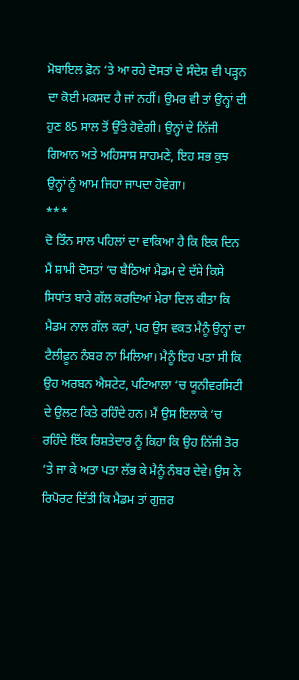ਮੋਬਾਇਲ ਫ਼ੋਨ ‘ਤੇ ਆ ਰਹੇ ਦੋਸਤਾਂ ਦੇ ਸੰਦੇਸ਼ ਵੀ ਪੜ੍ਹਨ ਦਾ ਕੋਈ ਮਕਸਦ ਹੈ ਜਾਂ ਨਹੀਂ। ਉਮਰ ਵੀ ਤਾਂ ਉਨ੍ਹਾਂ ਦੀ ਹੁਣ 85 ਸਾਲ ਤੋਂ ਉੱਤੇ ਹੋਵੇਗੀ। ਉਨ੍ਹਾਂ ਦੇ ਨਿੱਜੀ ਗਿਆਨ ਅਤੇ ਅਹਿਸਾਸ ਸਾਹਮਣੇ, ਇਹ ਸਭ ਕੁਝ ਉਨ੍ਹਾਂ ਨੂੰ ਆਮ ਜਿਹਾ ਜਾਪਦਾ ਹੋਵੇਗਾ।
***
ਦੋ ਤਿੰਨ ਸਾਲ ਪਹਿਲਾਂ ਦਾ ਵਾਕਿਆ ਹੈ ਕਿ ਇਕ ਦਿਨ ਮੈਂ ਸ਼ਾਮੀ ਦੋਸਤਾਂ ‘ਚ ਬੈਠਿਆਂ ਮੈਡਮ ਦੇ ਦੱਸੇ ਕਿਸੇ ਸਿਧਾਂਤ ਬਾਰੇ ਗੱਲ ਕਰਦਿਆਂ ਮੇਰਾ ਦਿਲ ਕੀਤਾ ਕਿ ਮੈਡਮ ਨਾਲ ਗੱਲ ਕਰਾਂ, ਪਰ ਉਸ ਵਕਤ ਮੈਨੂੰ ਉਨ੍ਹਾਂ ਦਾ ਟੈਲੀਫ਼ੂਨ ਨੰਬਰ ਨਾ ਮਿਲਿਆ। ਮੈਨੂੰ ਇਹ ਪਤਾ ਸੀ ਕਿ ਉਹ ਅਰਬਨ ਐਸਟੇਟ, ਪਟਿਆਲਾ ‘ਚ ਯੂਨੀਵਰਸਿਟੀ ਦੇ ਉਲਟ ਕਿਤੇ ਰਹਿੰਦੇ ਹਨ। ਮੈਂ ਉਸ ਇਲਾਕੇ ‘ਚ ਰਹਿੰਦੇ ਇੱਕ ਰਿਸ਼ਤੇਦਾਰ ਨੂੰ ਕਿਹਾ ਕਿ ਉਹ ਨਿੱਜੀ ਤੋਰ ‘ਤੇ ਜਾ ਕੇ ਅਤਾ ਪਤਾ ਲੱਭ ਕੇ ਮੈਨੂੰ ਨੰਬਰ ਦੇਵੇ। ਉਸ ਨੇ ਰਿਪੋਰਟ ਦਿੱਤੀ ਕਿ ਮੈਡਮ ਤਾਂ ਗੁਜ਼ਰ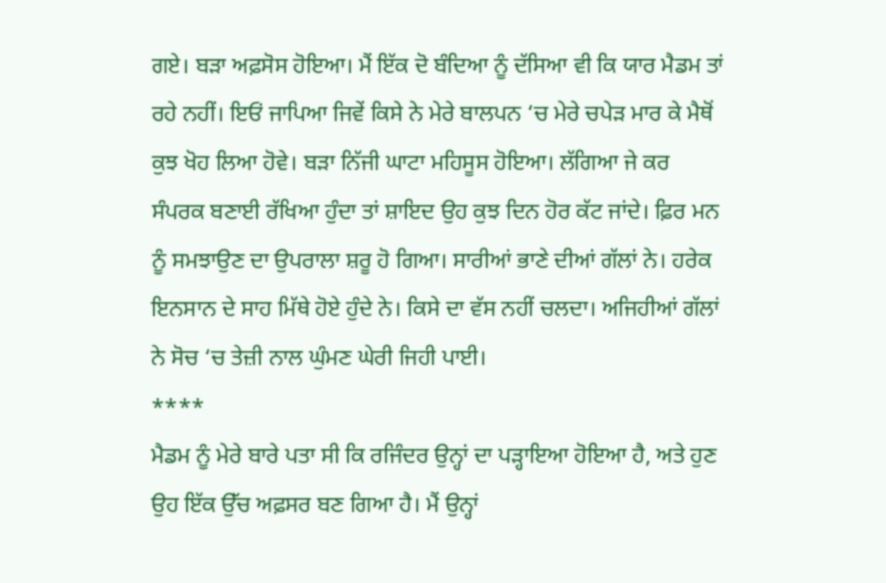ਗਏ। ਬੜਾ ਅਫ਼ਸੋਸ ਹੋਇਆ। ਮੈਂ ਇੱਕ ਦੋ ਬੰਦਿਆ ਨੂੰ ਦੱਸਿਆ ਵੀ ਕਿ ਯਾਰ ਮੈਡਮ ਤਾਂ ਰਹੇ ਨਹੀਂ। ਇਓਂ ਜਾਪਿਆ ਜਿਵੇਂ ਕਿਸੇ ਨੇ ਮੇਰੇ ਬਾਲਪਨ ‘ਚ ਮੇਰੇ ਚਪੇੜ ਮਾਰ ਕੇ ਮੈਥੋਂ ਕੁਝ ਖੋਹ ਲਿਆ ਹੋਵੇ। ਬੜਾ ਨਿੱਜੀ ਘਾਟਾ ਮਹਿਸੂਸ ਹੋਇਆ। ਲੱਗਿਆ ਜੇ ਕਰ ਸੰਪਰਕ ਬਣਾਈ ਰੱਖਿਆ ਹੁੰਦਾ ਤਾਂ ਸ਼ਾਇਦ ਉਹ ਕੁਝ ਦਿਨ ਹੋਰ ਕੱਟ ਜਾਂਦੇ। ਫ਼ਿਰ ਮਨ ਨੂੰ ਸਮਝਾਉਣ ਦਾ ਉਪਰਾਲਾ ਸ਼ਰੂ ਹੋ ਗਿਆ। ਸਾਰੀਆਂ ਭਾਣੇ ਦੀਆਂ ਗੱਲਾਂ ਨੇ। ਹਰੇਕ ਇਨਸਾਨ ਦੇ ਸਾਹ ਮਿੱਥੇ ਹੋਏ ਹੁੰਦੇ ਨੇ। ਕਿਸੇ ਦਾ ਵੱਸ ਨਹੀਂ ਚਲਦਾ। ਅਜਿਹੀਆਂ ਗੱਲਾਂ ਨੇ ਸੋਚ ‘ਚ ਤੇਜ਼ੀ ਨਾਲ ਘੁੰਮਣ ਘੇਰੀ ਜਿਹੀ ਪਾਈ।
****
ਮੈਡਮ ਨੂੰ ਮੇਰੇ ਬਾਰੇ ਪਤਾ ਸੀ ਕਿ ਰਜਿੰਦਰ ਉਨ੍ਹਾਂ ਦਾ ਪੜ੍ਹਾਇਆ ਹੋਇਆ ਹੈ, ਅਤੇ ਹੁਣ ਉਹ ਇੱਕ ਉੱਚ ਅਫ਼ਸਰ ਬਣ ਗਿਆ ਹੈ। ਮੈਂ ਉਨ੍ਹਾਂ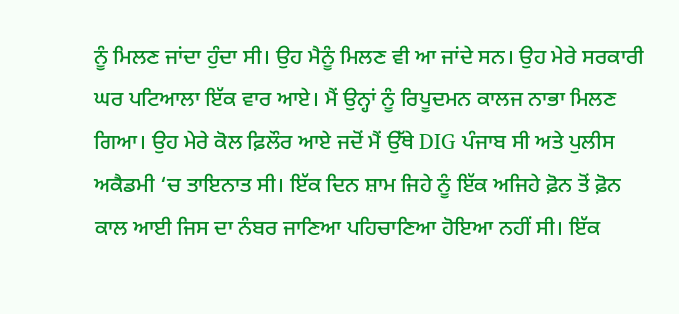ਨੂੰ ਮਿਲਣ ਜਾਂਦਾ ਹੁੰਦਾ ਸੀ। ਉਹ ਮੈਨੂੰ ਮਿਲਣ ਵੀ ਆ ਜਾਂਦੇ ਸਨ। ਉਹ ਮੇਰੇ ਸਰਕਾਰੀ ਘਰ ਪਟਿਆਲਾ ਇੱਕ ਵਾਰ ਆਏ। ਮੈਂ ਉਨ੍ਹਾਂ ਨੂੰ ਰਿਪੂਦਮਨ ਕਾਲਜ ਨਾਭਾ ਮਿਲਣ ਗਿਆ। ਉਹ ਮੇਰੇ ਕੋਲ ਫ਼ਿਲੌਰ ਆਏ ਜਦੋਂ ਮੈਂ ਉੱਥੇ DIG ਪੰਜਾਬ ਸੀ ਅਤੇ ਪੁਲੀਸ ਅਕੈਡਮੀ ‘ਚ ਤਾਇਨਾਤ ਸੀ। ਇੱਕ ਦਿਨ ਸ਼ਾਮ ਜਿਹੇ ਨੂੰ ਇੱਕ ਅਜਿਹੇ ਫ਼ੋਨ ਤੋਂ ਫ਼ੋਨ ਕਾਲ ਆਈ ਜਿਸ ਦਾ ਨੰਬਰ ਜਾਣਿਆ ਪਹਿਚਾਣਿਆ ਹੋਇਆ ਨਹੀਂ ਸੀ। ਇੱਕ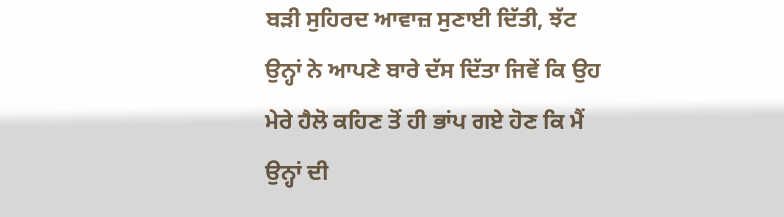ਬੜੀ ਸੁਹਿਰਦ ਆਵਾਜ਼ ਸੁਣਾਈ ਦਿੱਤੀ, ਝੱਟ ਉਨ੍ਹਾਂ ਨੇ ਆਪਣੇ ਬਾਰੇ ਦੱਸ ਦਿੱਤਾ ਜਿਵੇਂ ਕਿ ਉਹ ਮੇਰੇ ਹੈਲੋ ਕਹਿਣ ਤੋਂ ਹੀ ਭਾਂਪ ਗਏ ਹੋਣ ਕਿ ਮੈਂ ਉਨ੍ਹਾਂ ਦੀ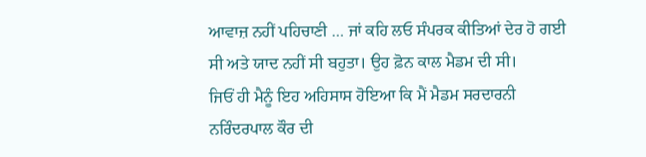ਆਵਾਜ਼ ਨਹੀਂ ਪਹਿਚਾਣੀ … ਜਾਂ ਕਹਿ ਲਓ ਸੰਪਰਕ ਕੀਤਿਆਂ ਦੇਰ ਹੋ ਗਈ ਸੀ ਅਤੇ ਯਾਦ ਨਹੀਂ ਸੀ ਬਹੁਤਾ। ਉਹ ਫ਼ੋਨ ਕਾਲ ਮੈਡਮ ਦੀ ਸੀ।
ਜਿਓਂ ਹੀ ਮੈਨੂੰ ਇਹ ਅਹਿਸਾਸ ਹੋਇਆ ਕਿ ਮੈਂ ਮੈਡਮ ਸਰਦਾਰਨੀ ਨਰਿੰਦਰਪਾਲ ਕੌਰ ਦੀ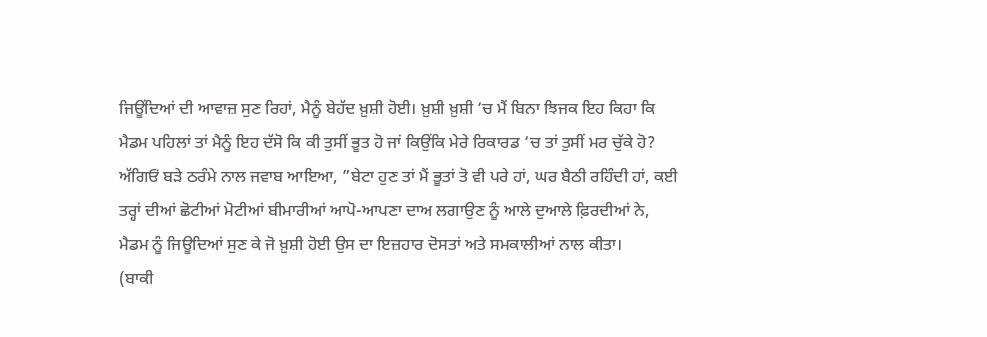ਜਿਊਂਦਿਆਂ ਦੀ ਆਵਾਜ਼ ਸੁਣ ਰਿਹਾਂ, ਮੈਨੂੰ ਬੇਹੱਦ ਖ਼ੁਸ਼ੀ ਹੋਈ। ਖ਼ੁਸ਼ੀ ਖ਼ੁਸ਼ੀ ‘ਚ ਮੈਂ ਬਿਨਾ ਝਿਜਕ ਇਹ ਕਿਹਾ ਕਿ ਮੈਡਮ ਪਹਿਲਾਂ ਤਾਂ ਮੈਨੂੰ ਇਹ ਦੱਸੋ ਕਿ ਕੀ ਤੁਸੀਂ ਭੂਤ ਹੋ ਜਾਂ ਕਿਉਂਕਿ ਮੇਰੇ ਰਿਕਾਰਡ ‘ਚ ਤਾਂ ਤੁਸੀਂ ਮਰ ਚੁੱਕੇ ਹੋ? ਅੱਗਿਓਂ ਬੜੇ ਠਰੰਮੇ ਨਾਲ ਜਵਾਬ ਆਇਆ, ”ਬੇਟਾ ਹੁਣ ਤਾਂ ਮੈਂ ਭੂਤਾਂ ਤੋ ਵੀ ਪਰੇ ਹਾਂ, ਘਰ ਬੈਠੀ ਰਹਿੰਦੀ ਹਾਂ, ਕਈ ਤਰ੍ਹਾਂ ਦੀਆਂ ਛੋਟੀਆਂ ਮੋਟੀਆਂ ਬੀਮਾਰੀਆਂ ਆਪੋ-ਆਪਣਾ ਦਾਅ ਲਗਾਉਣ ਨੂੰ ਆਲੇ ਦੁਆਲੇ ਫ਼ਿਰਦੀਆਂ ਨੇ, ਮੈਡਮ ਨੂੰ ਜਿਊਦਿਆਂ ਸੁਣ ਕੇ ਜੋ ਖ਼ੁਸ਼ੀ ਹੋਈ ਉਸ ਦਾ ਇਜ਼ਹਾਰ ਦੋਸਤਾਂ ਅਤੇ ਸਮਕਾਲੀਆਂ ਨਾਲ ਕੀਤਾ।
(ਬਾਕੀ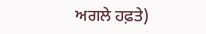ਅਗਲੇ ਹਫ਼ਤੇ)